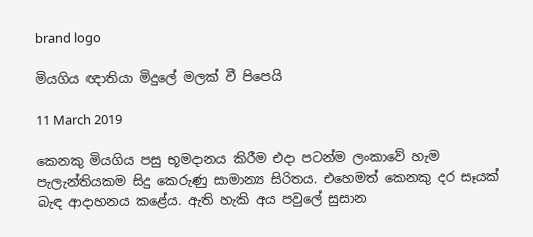brand logo

මියගිය ඥාතියා මිදුලේ මලක් වී පිපෙයි

11 March 2019

කෙනකු මියගිය පසු භූමදානය කිරීම එදා පටන්ම ලංකාවේ හැම පැලැන්තියකම සිදු කෙරුණු සාමාන්‍ය සිරිතය. එහෙමත් කෙනකු දර සෑයක් බැඳ ආදාහනය කළේය. ඇති හැකි අය පවුලේ සුසාන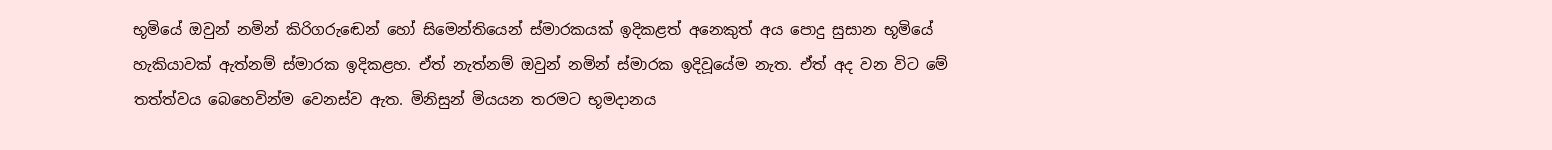භූමියේ ඔවුන් නමින් කිරිගරුඬෙන් හෝ සිමෙන්තියෙන් ස්මාරකයක් ඉදිකළත් අනෙකුත් අය පොදු සුසාන භූමියේ හැකියාවක් ඇත්නම් ස්මාරක ඉදිකළහ. ඒත් නැත්නම් ඔවුන් නමින් ස්මාරක ඉදිවූයේම නැත. ඒත් අද වන විට මේ තත්ත්වය බෙහෙවින්ම වෙනස්ව ඇත. මිනිසුන් මියයන තරමට භූමදානය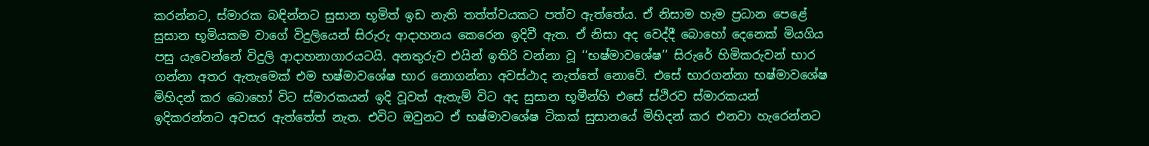කරන්නට, ස්මාරක බඳින්නට සුසාන භූමිත් ඉඩ නැති තත්ත්වයකට පත්ව ඇත්තේය. ඒ නිසාම හැම ප්‍රධාන පෙළේ සුසාන භූමියකම වාගේ විදුලියෙන් සිරුරු ආදාහනය කෙරෙන ඉදිවී ඇත. ඒ නිසා අද වෙද්දී බොහෝ දෙනෙක් මියගිය පසු යැවෙන්නේ විදුලි ආදාහනාගාරයටයි. අනතුරුව එයින් ඉතිරි වන්නා වූ ‘‘භෂ්මාවශේෂ’’ සිරුරේ හිමිකරුවන් භාර ගන්නා අතර ඇතැමෙක් එම භෂ්මාවශේෂ භාර නොගන්නා අවස්ථාද නැත්තේ නොවේ. එසේ භාරගන්නා භෂ්මාවශේෂ මිහිදන් කර බොහෝ විට ස්මාරකයන් ඉදි වූවත් ඇතැම් විට අද සුසාන භූමීන්හි එසේ ස්ථිරව ස්මාරකයන් ඉදිකරන්නට අවසර ඇත්තේත් නැත. එවිට ඔවුනට ඒ භෂ්මාවශේෂ ටිකක් සුසානයේ මිහිදන් කර එනවා හැරෙන්නට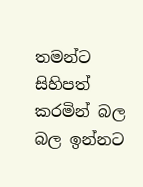තමන්ට සිහිපත් කරමින් බල බල ඉන්නට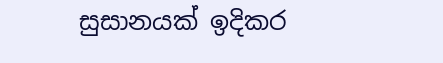සුසානයක් ඉදිකර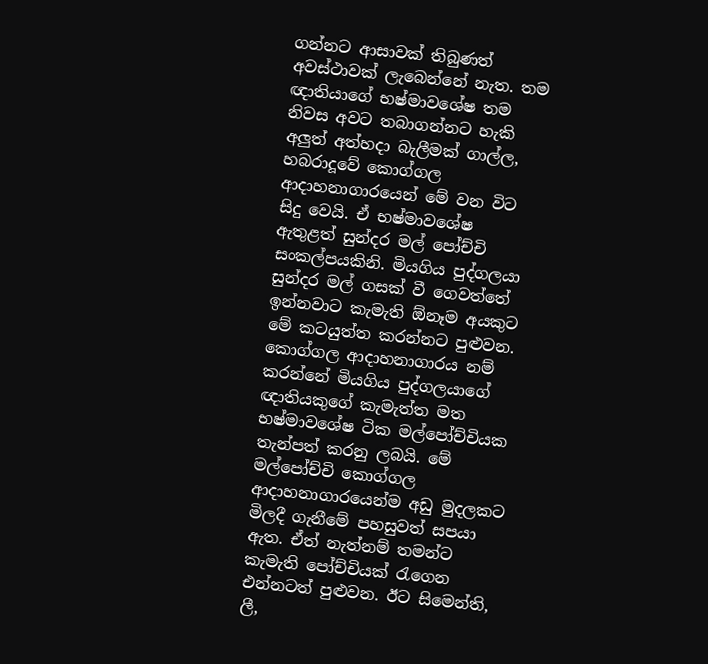ගන්නට ආසාවක් තිබුණත් අවස්ථාවක් ලැබෙන්නේ නැත. තම ඥාතියාගේ භෂ්මාවශේෂ තම නිවස අවට තබාගන්නට හැකි අලුත් අත්හදා බැලීමක් ගාල්ල, හබරාදූවේ කොග්ගල ආදාහනාගාරයෙන් මේ වන විට සිදු වෙයි. ඒ භෂ්මාවශේෂ ඇතුළත් සුන්දර මල් පෝච්චි සංකල්පයකිනි. මියගිය පුද්ගලයා සුන්දර මල් ගසක් වී ගෙවත්තේ ඉන්නවාට කැමැති ඕනෑම අයකුට මේ කටයුත්ත කරන්නට පුළුවන. කොග්ගල ආදාහනාගාරය නම් කරන්නේ මියගිය පුද්ගලයාගේ ඥාතියකුගේ කැමැත්ත මත භෂ්මාවශේෂ ටික මල්පෝච්චියක තැන්පත් කරනු ලබයි. මේ මල්පෝච්චි කොග්ගල ආදාහනාගාරයෙන්ම අඩු මුදලකට මිලදී ගැනීමේ පහසුවත් සපයා ඇත. ඒත් නැත්නම් තමන්ට කැමැති පෝච්චියක් රැගෙන එන්නටත් පුළුවන. ඊට සිමෙන්ති, ලී,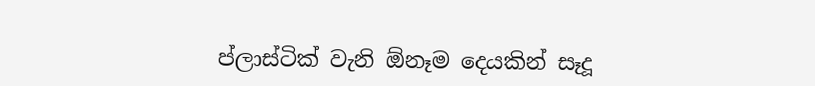ප්ලාස්ටික් වැනි ඕනෑම දෙයකින් සෑදූ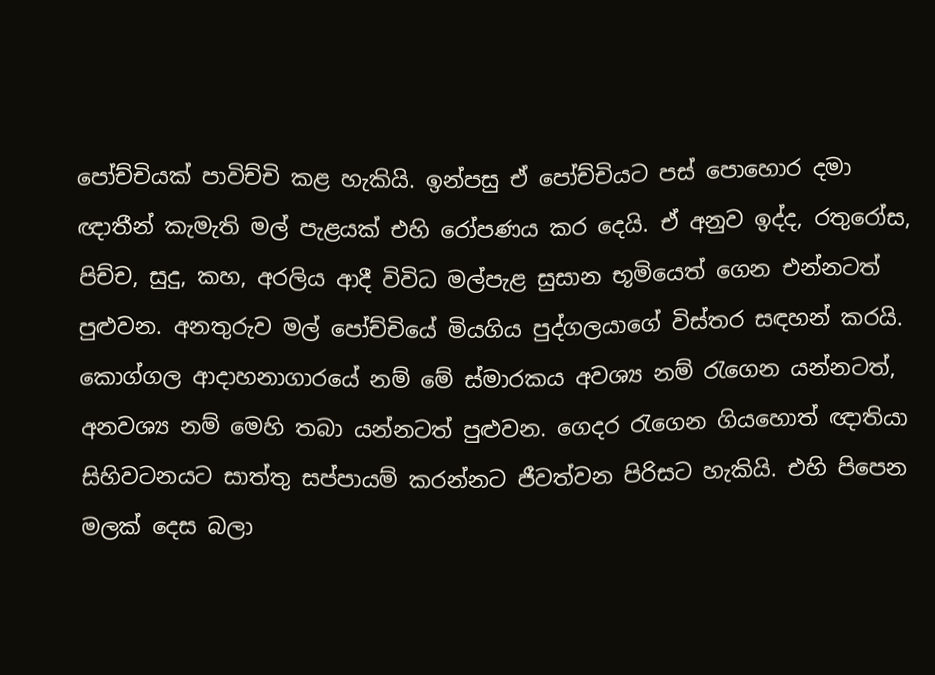පෝච්චියක් පාවිච්චි කළ හැකියි. ඉන්පසු ඒ පෝච්චියට පස් පොහොර දමා ඥාතීන් කැමැති මල් පැළයක් එහි රෝපණය කර දෙයි. ඒ අනුව ඉද්ද, රතුරෝස, පිච්ච, සුදු, කහ, අරලිය ආදී විවිධ මල්පැළ සුසාන භූමියෙත් ගෙන එන්නටත් පුළුවන. අනතුරුව මල් පෝච්චියේ මියගිය පුද්ගලයාගේ විස්තර සඳහන් කරයි. කොග්ගල ආදාහනාගාරයේ නම් මේ ස්මාරකය අවශ්‍ය නම් රැගෙන යන්නටත්, අනවශ්‍ය නම් මෙහි තබා යන්නටත් පුළුවන. ගෙදර රැගෙන ගියහොත් ඥාතියා සිහිවටනයට සාත්තු සප්පායම් කරන්නට ජීවත්වන පිරිසට හැකියි. එහි පිපෙන මලක් දෙස බලා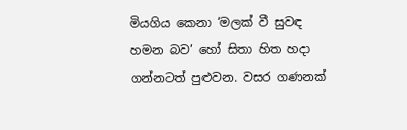මියගිය කෙනා ‘මලක් වී සුවඳ හමන බව’ හෝ සිතා හිත හදා ගන්නටත් පුළුවන. වසර ගණනක්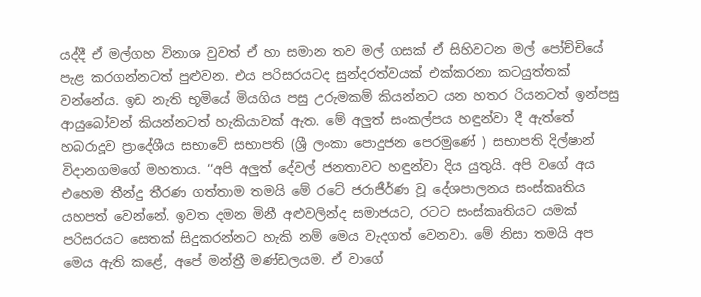යද්දී ඒ මල්ගහ විනාශ වුවත් ඒ හා සමාන තව මල් ගසක් ඒ සිහිවටන මල් පෝච්චියේ පැළ කරගන්නටත් පුළුවන. එය පරිසරයටද සුන්දරත්වයක් එක්කරනා කටයුත්තක් වන්නේය. ඉඩ නැති භූමියේ මියගිය පසු උරුමකම් කියන්නට යන හතර රියනටත් ඉන්පසු ආයුබෝවන් කියන්නටත් හැකියාවක් ඇත. මේ අලුත් සංකල්පය හඳුන්වා දී ඇත්තේ හබරාදූව ප්‍රාදේශීය සභාවේ සභාපති (ශ්‍රී ලංකා පොදුජන පෙරමුණේ ) සභාපති දිල්ෂාන් විදානගමගේ මහතාය. ‘‘අපි අලුත් දේවල් ජනතාවට හඳුන්වා දිය යුතුයි. අපි වගේ අය එහෙම තීන්දු තීරණ ගත්තාම තමයි මේ රටේ ජරාජීර්ණ වූ දේශපාලනය සංස්කෘතිය යහපත් වෙන්නේ. ඉවත දමන මිනී අළුවලින්ද සමාජයට, රටට සංස්කෘතියට යමක් පරිසරයට සෙතක් සිදුකරන්නට හැකි නම් මෙය වැදගත් වෙනවා. මේ නිසා තමයි අප මෙය ඇති කළේ, අපේ මන්ත්‍රී මණ්ඩලයම. ඒ වාගේ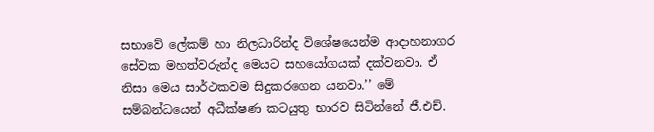සභාවේ ලේකම් හා නිලධාරින්ද විශේෂයෙන්ම ආදාහනාගර සේවක මහත්වරුන්ද මෙයට සහයෝගයක් දක්වනවා. ඒ නිසා මෙය සාර්ථකවම සිදුකරගෙන යනවා.’’ මේ සම්බන්ධයෙන් අධීක්ෂණ කටයුතු භාරව සිටින්නේ ජී.එච්.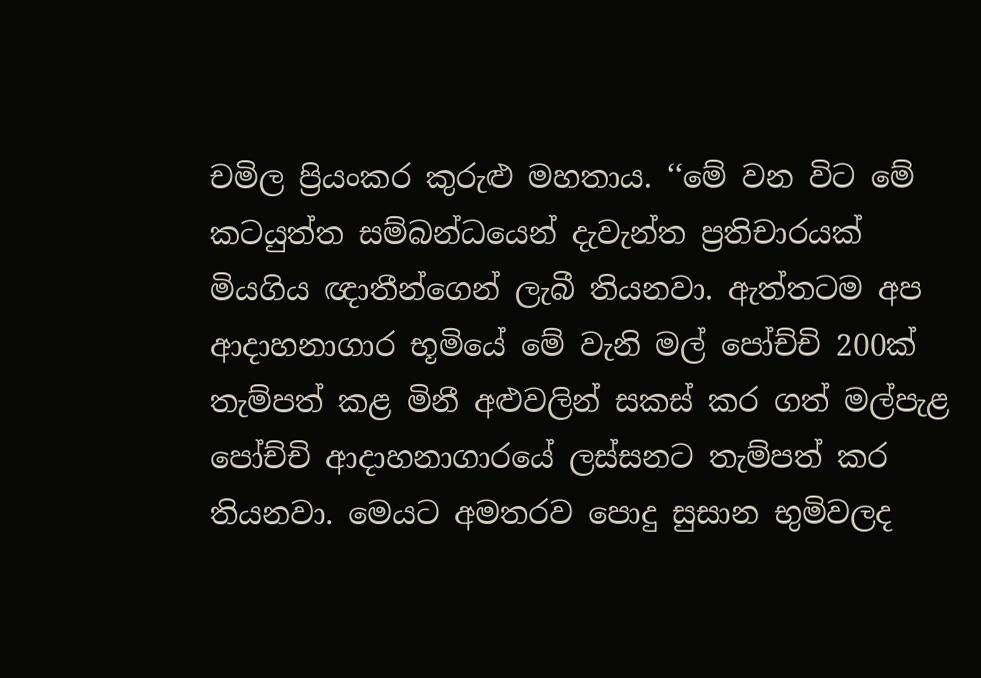චමිල ප්‍රියංකර කුරුළු මහතාය. ‘‘මේ වන විට මේ කටයුත්ත සම්බන්ධයෙන් දැවැන්ත ප්‍රතිචාරයක් මියගිය ඥාතීන්ගෙන් ලැබී තියනවා. ඇත්තටම අප ආදාහනාගාර භූමියේ මේ වැනි මල් පෝච්චි 200ක් තැම්පත් කළ මිනී අළුවලින් සකස් කර ගත් මල්පැළ පෝච්චි ආදාහනාගාරයේ ලස්සනට තැම්පත් කර තියනවා. මෙයට අමතරව පොදු සුසාන භුමිවලද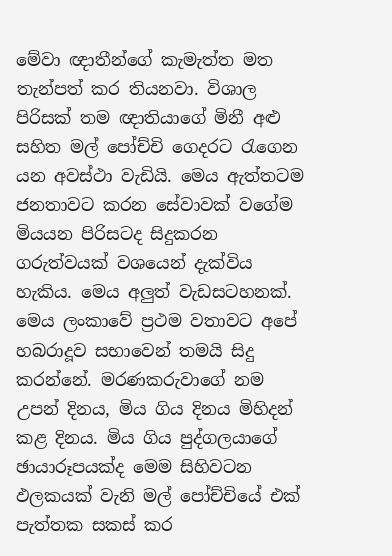මේවා ඥාතීන්ගේ කැමැත්ත මත තැන්පත් කර තියනවා. විශාල පිරිසක් තම ඥාතියාගේ මිනී අළු සහිත මල් පෝච්චි ගෙදරට රැගෙන යන අවස්ථා වැඩියි. මෙය ඇත්තටම ජනතාවට කරන සේවාවක් වගේම මියයන පිරිසටද සිදුකරන ගරුත්වයක් වශයෙන් දැක්විය හැකිය. මෙය අලුත් වැඩසටහනක්. මෙය ලංකාවේ ප්‍රථම වතාවට අපේ හබරාදූව සභාවෙන් තමයි සිදු කරන්නේ. මරණකරුවාගේ නම උපන් දිනය, මිය ගිය දිනය මිහිදන් කළ දිනය. මිය ගිය පුද්ගලයාගේ ඡායාරූපයක්ද මෙම සිහිවටන ඵලකයක් වැනි මල් පෝච්චියේ එක් පැත්තක සකස් කර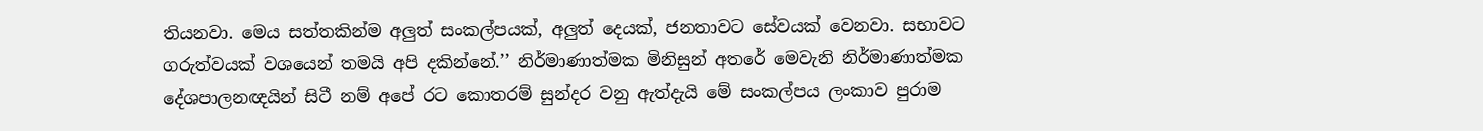තියනවා. මෙය සත්තකින්ම අලුත් සංකල්පයක්, අලුත් දෙයක්, ජනතාවට සේවයක් වෙනවා. සභාවට ගරුත්වයක් වශයෙන් තමයි අපි දකින්නේ.’’ නිර්මාණාත්මක මිනිසුන් අතරේ මෙවැනි නිර්මාණාත්මක දේශපාලනඥයින් සිටී නම් අපේ රට කොතරම් සුන්දර වනු ඇත්දැයි මේ සංකල්පය ලංකාව පුරාම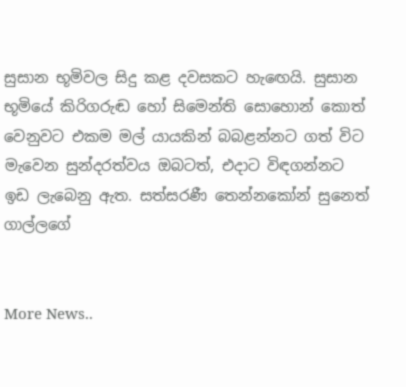සුසාන භූමිවල සිදු කළ දවසකට හැඟෙයි. සුසාන භූමියේ කිරිගරුඬ හෝ සිමෙන්ති සොහොන් කොත් වෙනුවට එකම මල් යායකින් බබළන්නට ගත් විට මැවෙන සුන්දරත්වය ඔබටත්, එදාට විඳගන්නට ඉඩ ලැබෙනු ඇත. සත්සරණී තෙන්නකෝන් සුනෙත් ගාල්ලගේ


More News..